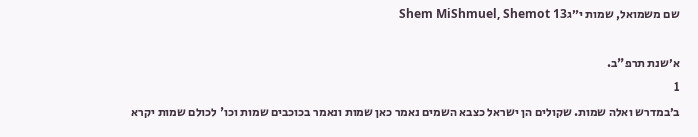שם משמואל, שמות י״גShem MiShmuel, Shemot 13

א׳שנת תרפ"ב.
1
ב׳במדרש ואלה שמות. שקולים הן ישראל כצבא השמים נאמר כאן שמות ונאמר בכוכבים שמות וכו' לכולם שמות יקרא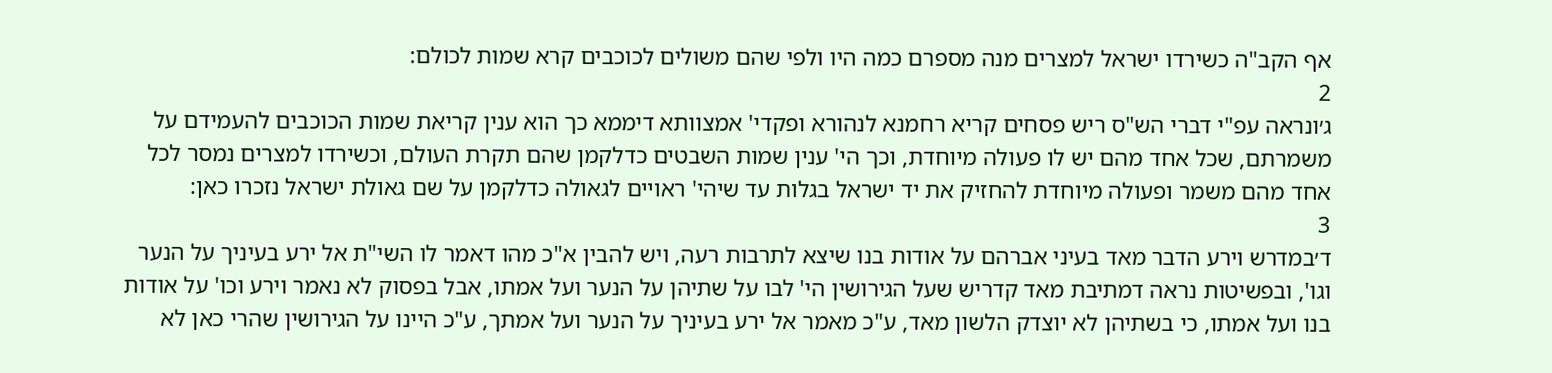אף הקב"ה כשירדו ישראל למצרים מנה מספרם כמה היו ולפי שהם משולים לכוכבים קרא שמות לכולם:
2
ג׳ונראה עפ"י דברי הש"ס ריש פסחים קריא רחמנא לנהורא ופקדי' אמצוותא דיממא כך הוא ענין קריאת שמות הכוכבים להעמידם על משמרתם, שכל אחד מהם יש לו פעולה מיוחדת, וכך הי' ענין שמות השבטים כדלקמן שהם תקרת העולם, וכשירדו למצרים נמסר לכל אחד מהם משמר ופעולה מיוחדת להחזיק את יד ישראל בגלות עד שיהי' ראויים לגאולה כדלקמן על שם גאולת ישראל נזכרו כאן:
3
ד׳במדרש וירע הדבר מאד בעיני אברהם על אודות בנו שיצא לתרבות רעה, ויש להבין א"כ מהו דאמר לו השי"ת אל ירע בעיניך על הנער וגו', ובפשיטות נראה דמתיבת מאד קדריש שעל הגירושין הי' לבו על שתיהן על הנער ועל אמתו, אבל בפסוק לא נאמר וירע וכו' על אודות בנו ועל אמתו, כי בשתיהן לא יוצדק הלשון מאד, ע"כ מאמר אל ירע בעיניך על הנער ועל אמתך, ע"כ היינו על הגירושין שהרי כאן לא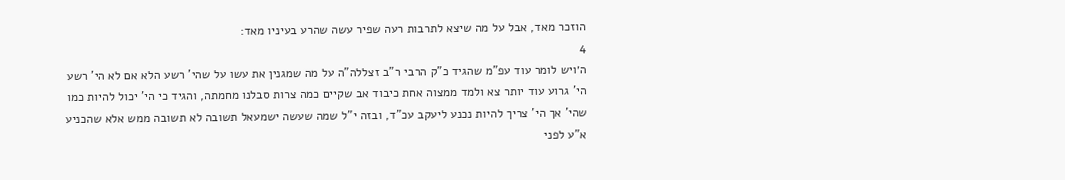הוזכר מאד, אבל על מה שיצא לתרבות רעה שפיר עשה שהרע בעיניו מאד:
4
ה׳ויש לומר עוד עפ"מ שהגיד כ"ק הרבי ר"ב זצללה"ה על מה שמגנין את עשו על שהי' רשע הלא אם לא הי' רשע הי' גרוע עוד יותר צא ולמד ממצוה אחת כיבוד אב שקיים כמה צרות סבלנו מחמתה, והגיד כי הי' יכול להיות כמו שהי' אך הי' צריך להיות נכנע ליעקב עכ"ד, ובזה י"ל שמה שעשה ישמעאל תשובה לא תשובה ממש אלא שהכניע א"ע לפני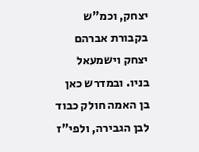יצחק, וכמ"ש בקבורת אברהם יצחק וישמעאל בניו. ובמדרש כאן בן האמה חולק כבוד לבן הגבירה, ולפי"ז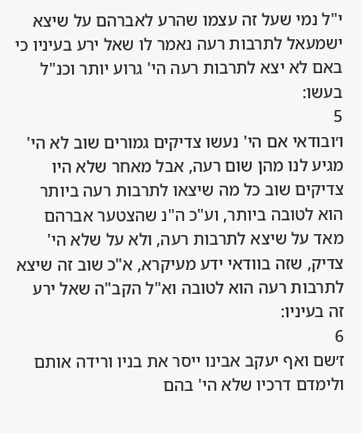י"ל נמי שעל זה עצמו שהרע לאברהם על שיצא ישמעאל לתרבות רעה נאמר לו שאל ירע בעיניו כי באם לא יצא לתרבות רעה הי' גרוע יותר וכנ"ל בעשו:
5
ו׳ובודאי אם הי' נעשו צדיקים גמורים שוב לא הי' מגיע לנו מהן שום רעה, אבל מאחר שלא היו צדיקים שוב כל מה שיצאו לתרבות רעה ביותר הוא לטובה ביותר, וע"כ ה"נ שהצטער אברהם מאד על שיצא לתרבות רעה, ולא על שלא הי' צדיק, שזה בוודאי ידע מעיקרא, א"כ שוב זה שיצא לתרבות רעה הוא לטובה וא"ל הקב"ה שאל ירע זה בעיניו:
6
ז׳שם ואף יעקב אבינו ייסר את בניו ורידה אותם ולימדם דרכיו שלא הי' בהם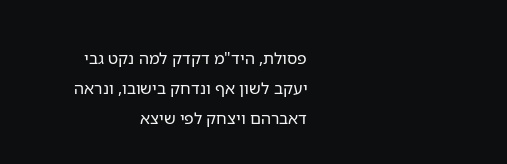פסולת, היד"מ דקדק למה נקט גבי יעקב לשון אף ונדחק בישובו, ונראה דאברהם ויצחק לפי שיצא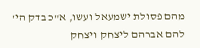מהם פסולת ישמעאל ועשו, א"כ בדק הי' להם אברהם ליצחק ויצחק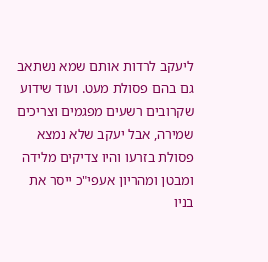ליעקב לרדות אותם שמא נשתאב גם בהם פסולת מעט. ועוד שידוע שקרובים רשעים מפגמים וצריכים שמירה, אבל יעקב שלא נמצא פסולת בזרעו והיו צדיקים מלידה ומבטן ומהריון אעפי"כ ייסר את בניו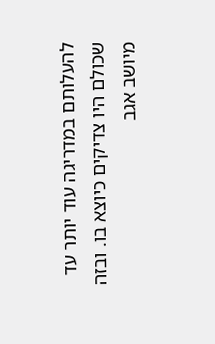להעלותם במדריגה עוד יותר עד שכולם היו צדיקים כיוצא בו. ובזה מיושב אגב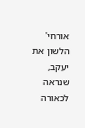אורחי' הלשון את יעקב, שנראה לכאורה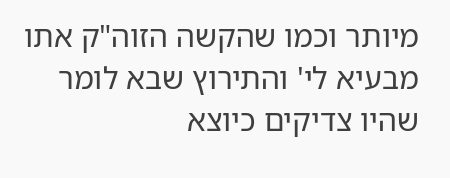מיותר וכמו שהקשה הזוה"ק אתו מבעיא לי' והתירוץ שבא לומר שהיו צדיקים כיוצא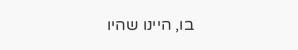בו, היינו שהיו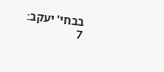בבחי' יעקב:
7